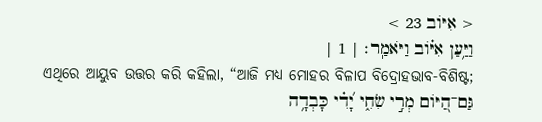< אִיּוֹב 23 >
וַיַּ֥עַן אִיּ֗וֹב וַיֹּאמַֽר׃ | 1 |
ଏଥିରେ ଆୟୁବ ଉତ୍ତର କରି କହିଲା, “ଆଜି ମଧ୍ୟ ମୋହର ବିଳାପ ବିଦ୍ରୋହଭାବ-ବିଶିଷ୍ଟ;
גַּם־הַ֭יּוֹם מְרִ֣י שִׂחִ֑י יָ֝דִ֗י כָּבְדָ֥ה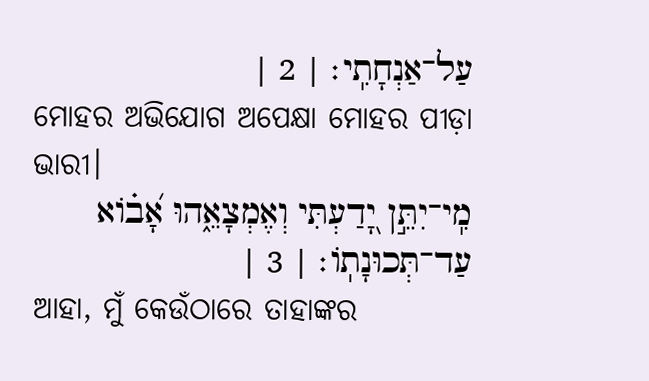עַל־אַנְחָתִֽי׃ | 2 |
ମୋହର ଅଭିଯୋଗ ଅପେକ୍ଷା ମୋହର ପୀଡ଼ା ଭାରୀ।
מִֽי־יִתֵּ֣ן יָ֭דַעְתִּי וְאֶמְצָאֵ֑הוּ אָ֝ב֗וֹא עַד־תְּכוּנָתֽוֹ׃ | 3 |
ଆହା, ମୁଁ କେଉଁଠାରେ ତାହାଙ୍କର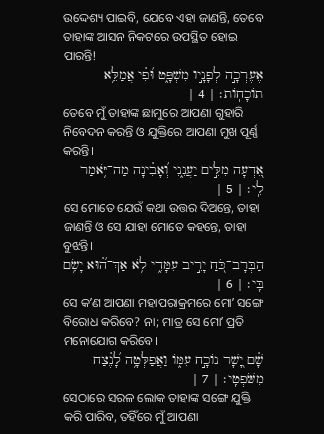ଉଦ୍ଦେଶ୍ୟ ପାଇବି, ଯେବେ ଏହା ଜାଣନ୍ତି, ତେବେ ତାହାଙ୍କ ଆସନ ନିକଟରେ ଉପସ୍ଥିତ ହୋଇ ପାରନ୍ତି!
אֶעֶרְכָ֣ה לְפָנָ֣יו מִשְׁפָּ֑ט וּ֝פִ֗י אֲמַלֵּ֥א תוֹכָחֽוֹת׃ | 4 |
ତେବେ ମୁଁ ତାହାଙ୍କ ଛାମୁରେ ଆପଣା ଗୁହାରି ନିବେଦନ କରନ୍ତି ଓ ଯୁକ୍ତିରେ ଆପଣା ମୁଖ ପୂର୍ଣ୍ଣ କରନ୍ତି।
אֵ֭דְעָה מִלִּ֣ים יַעֲנֵ֑נִי וְ֝אָבִ֗ינָה מַה־יֹּ֥אמַר לִֽי׃ | 5 |
ସେ ମୋତେ ଯେଉଁ କଥା ଉତ୍ତର ଦିଅନ୍ତେ, ତାହା ଜାଣନ୍ତି ଓ ସେ ଯାହା ମୋତେ କହନ୍ତେ, ତାହା ବୁଝନ୍ତି।
הַבְּרָב־כֹּ֭חַ יָרִ֣יב עִמָּדִ֑י לֹ֥א אַךְ־ה֝֗וּא יָשִׂ֥ם בִּֽי׃ | 6 |
ସେ କʼଣ ଆପଣା ମହାପରାକ୍ରମରେ ମୋʼ ସଙ୍ଗେ ବିରୋଧ କରିବେ? ନା; ମାତ୍ର ସେ ମୋʼ ପ୍ରତି ମନୋଯୋଗ କରିବେ।
שָׁ֗ם יָ֭שָׁר נוֹכָ֣ח עִמּ֑וֹ וַאֲפַלְּטָ֥ה לָ֝נֶ֗צַח מִשֹּׁפְטִֽי׃ | 7 |
ସେଠାରେ ସରଳ ଲୋକ ତାହାଙ୍କ ସଙ୍ଗେ ଯୁକ୍ତି କରି ପାରିବ, ତହିଁରେ ମୁଁ ଆପଣା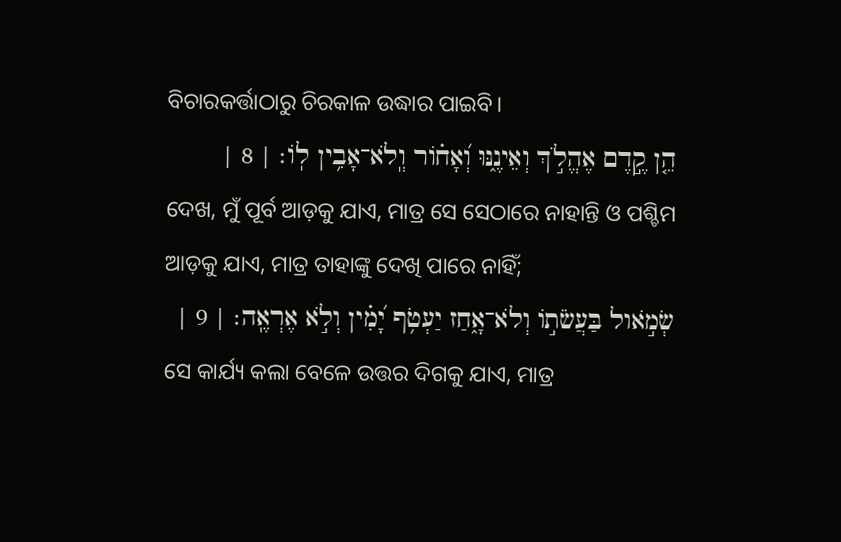ବିଚାରକର୍ତ୍ତାଠାରୁ ଚିରକାଳ ଉଦ୍ଧାର ପାଇବି।
הֵ֤ן קֶ֣דֶם אֶהֱלֹ֣ךְ וְאֵינֶ֑נּוּ וְ֝אָח֗וֹר וְֽלֹא־אָבִ֥ין לֽוֹ׃ | 8 |
ଦେଖ, ମୁଁ ପୂର୍ବ ଆଡ଼କୁ ଯାଏ, ମାତ୍ର ସେ ସେଠାରେ ନାହାନ୍ତି ଓ ପଶ୍ଚିମ ଆଡ଼କୁ ଯାଏ, ମାତ୍ର ତାହାଙ୍କୁ ଦେଖି ପାରେ ନାହିଁ;
שְׂמֹ֣אול בַּעֲשֹׂת֣וֹ וְלֹא־אָ֑חַז יַעְטֹ֥ף יָ֝מִ֗ין וְלֹ֣א אֶרְאֶֽה׃ | 9 |
ସେ କାର୍ଯ୍ୟ କଲା ବେଳେ ଉତ୍ତର ଦିଗକୁ ଯାଏ, ମାତ୍ର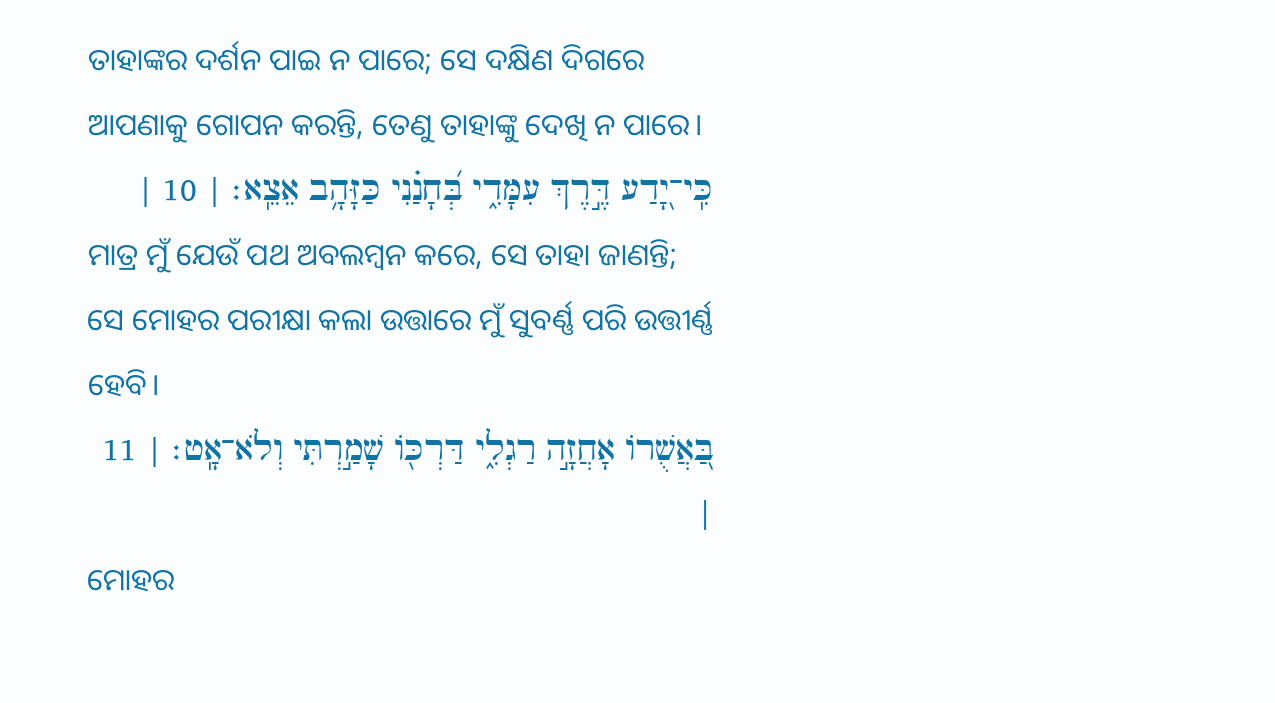ତାହାଙ୍କର ଦର୍ଶନ ପାଇ ନ ପାରେ; ସେ ଦକ୍ଷିଣ ଦିଗରେ ଆପଣାକୁ ଗୋପନ କରନ୍ତି, ତେଣୁ ତାହାଙ୍କୁ ଦେଖି ନ ପାରେ।
כִּֽי־יָ֭דַע דֶּ֣רֶךְ עִמָּדִ֑י בְּ֝חָנַ֗נִי כַּזָּהָ֥ב אֵצֵֽא׃ | 10 |
ମାତ୍ର ମୁଁ ଯେଉଁ ପଥ ଅବଲମ୍ବନ କରେ, ସେ ତାହା ଜାଣନ୍ତି; ସେ ମୋହର ପରୀକ୍ଷା କଲା ଉତ୍ତାରେ ମୁଁ ସୁବର୍ଣ୍ଣ ପରି ଉତ୍ତୀର୍ଣ୍ଣ ହେବି।
בַּ֭אֲשֻׁרוֹ אָחֲזָ֣ה רַגְלִ֑י דַּרְכּ֖וֹ שָׁמַ֣רְתִּי וְלֹא־אָֽט׃ | 11 |
ମୋହର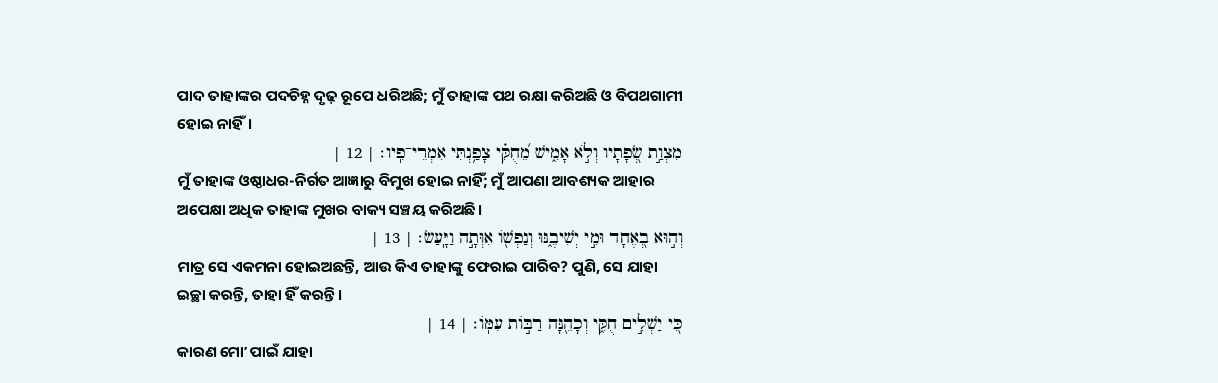ପାଦ ତାହାଙ୍କର ପଦଚିହ୍ନ ଦୃଢ଼ ରୂପେ ଧରିଅଛି; ମୁଁ ତାହାଙ୍କ ପଥ ରକ୍ଷା କରିଅଛି ଓ ବିପଥଗାମୀ ହୋଇ ନାହିଁ।
מִצְוַ֣ת שְׂ֭פָתָיו וְלֹ֣א אָמִ֑ישׁ מֵ֝חֻקִּ֗י צָפַ֥נְתִּי אִמְרֵי־פִֽיו׃ | 12 |
ମୁଁ ତାହାଙ୍କ ଓଷ୍ଠାଧର-ନିର୍ଗତ ଆଜ୍ଞାରୁ ବିମୁଖ ହୋଇ ନାହିଁ; ମୁଁ ଆପଣା ଆବଶ୍ୟକ ଆହାର ଅପେକ୍ଷା ଅଧିକ ତାହାଙ୍କ ମୁଖର ବାକ୍ୟ ସଞ୍ଚୟ କରିଅଛି।
וְה֣וּא בְ֭אֶחָד וּמִ֣י יְשִׁיבֶ֑נּוּ וְנַפְשׁ֖וֹ אִוְּתָ֣ה וַיָּֽעַשׂ׃ | 13 |
ମାତ୍ର ସେ ଏକମନା ହୋଇଅଛନ୍ତି, ଆଉ କିଏ ତାହାଙ୍କୁ ଫେରାଇ ପାରିବ? ପୁଣି, ସେ ଯାହା ଇଚ୍ଛା କରନ୍ତି, ତାହା ହିଁ କରନ୍ତି।
כִּ֭י יַשְׁלִ֣ים חֻקִּ֑י וְכָהֵ֖נָּה רַבּ֣וֹת עִמּֽוֹ׃ | 14 |
କାରଣ ମୋʼ ପାଇଁ ଯାହା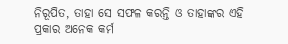ନିରୂପିତ, ତାହା ସେ ସଫଳ କରନ୍ତି ଓ ତାହାଙ୍କର ଏହି ପ୍ରକାର ଅନେକ କର୍ମ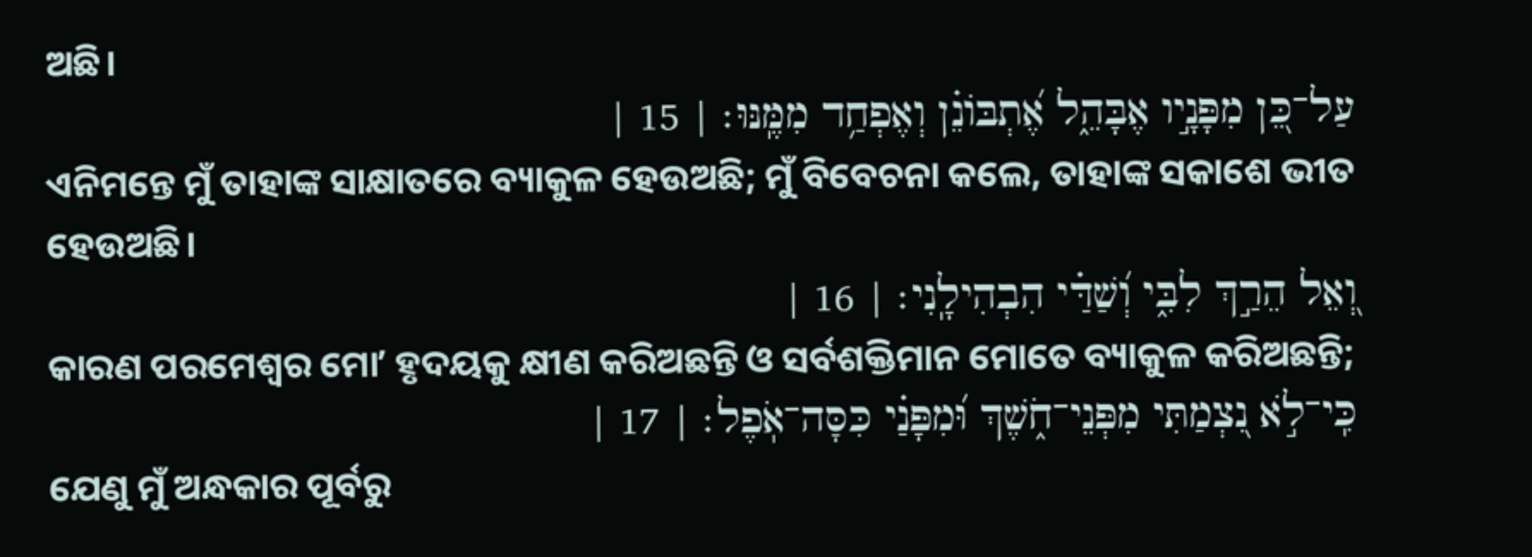ଅଛି।
עַל־כֵּ֭ן מִפָּנָ֣יו אֶבָּהֵ֑ל אֶ֝תְבּוֹנֵ֗ן וְאֶפְחַ֥ד מִמֶּֽנּוּ׃ | 15 |
ଏନିମନ୍ତେ ମୁଁ ତାହାଙ୍କ ସାକ୍ଷାତରେ ବ୍ୟାକୁଳ ହେଉଅଛି; ମୁଁ ବିବେଚନା କଲେ, ତାହାଙ୍କ ସକାଶେ ଭୀତ ହେଉଅଛି।
וְ֭אֵל הֵרַ֣ךְ לִבִּ֑י וְ֝שַׁדַּ֗י הִבְהִילָֽנִי׃ | 16 |
କାରଣ ପରମେଶ୍ୱର ମୋʼ ହୃଦୟକୁ କ୍ଷୀଣ କରିଅଛନ୍ତି ଓ ସର୍ବଶକ୍ତିମାନ ମୋତେ ବ୍ୟାକୁଳ କରିଅଛନ୍ତି;
כִּֽי־לֹ֣א נִ֭צְמַתִּי מִפְּנֵי־חֹ֑שֶׁךְ וּ֝מִפָּנַ֗י כִּסָּה־אֹֽפֶל׃ | 17 |
ଯେଣୁ ମୁଁ ଅନ୍ଧକାର ପୂର୍ବରୁ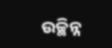ଉଚ୍ଛିନ୍ନ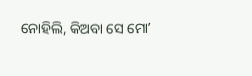ନୋହିଲି, କିଅବା ସେ ମୋʼ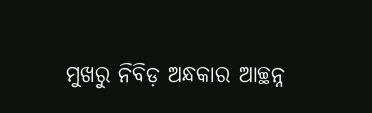ମୁଖରୁ ନିବିଡ଼ ଅନ୍ଧକାର ଆଚ୍ଛନ୍ନ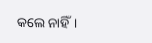କଲେ ନାହିଁ।